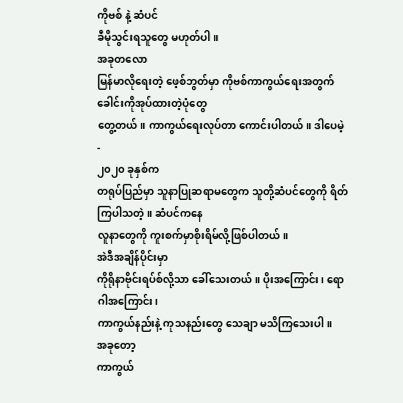ကိုဗစ် နဲ့ ဆံပင်
ခီမိုသွင်းရသူတွေ မဟုတ်ပါ။
အခုတလော
မြန်မာလိုရေးတဲ့ ဖေ့စ်ဘွတ်မှာ ကိုဗစ်ကာကွယ်ရေးအတွက် ခေါင်းကိုအုပ်ထားတဲ့ပုံတွေ
တွေ့တယ်။ ကာကွယ်ရေးလုပ်တာ ကောင်းပါတယ်။ ဒါပေမဲ့ -
၂၀၂၀ ခုနှစ်က
တရုပ်ပြည်မှာ သူနာပြုဆရာမတွေက သူတို့ဆံပင်တွေကို ရိတ်ကြပါသတဲ့။ ဆံပင်ကနေ
လူနာတွေကို ကူးစက်မှာစိုးရိမ်လို့ဖြစ်ပါတယ်။
အဲဒီအချိန်ပိုင်းမှာ
ကိုရိုနာဗိုင်းရပ်စ်လို့သာ ခေါ်သေးတယ်။ ပိုးအကြောင်း၊ ရောဂါအကြောင်း၊
ကာကွယ်နည်းနဲ့ ကုသနည်းတွေ သေချာ မသိကြသေးပါ။
အခုတော့
ကာကွယ်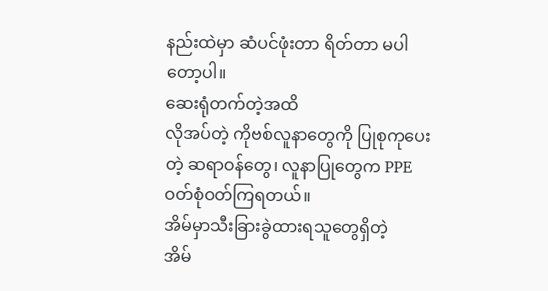နည်းထဲမှာ ဆံပင်ဖုံးတာ ရိတ်တာ မပါတော့ပါ။
ဆေးရုံတက်တဲ့အထိ
လိုအပ်တဲ့ ကိုဗစ်လူနာတွေကို ပြုစုကုပေးတဲ့ ဆရာဝန်တွေ၊ လူနာပြုတွေက PPE ဝတ်စုံဝတ်ကြရတယ်။
အိမ်မှာသီးခြားခွဲထားရသူတွေရှိတဲ့
အိမ်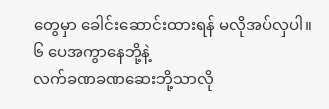တွေမှာ ခေါင်းဆောင်းထားရန် မလိုအပ်လှပါ။ ၆ ပေအကွာနေဘို့နဲ့
လက်ခဏခဏဆေးဘို့သာလို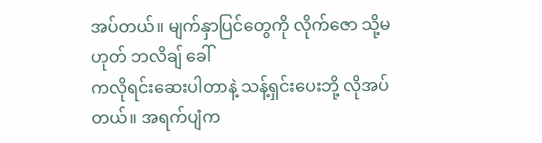အပ်တယ်။ မျက်နှာပြင်တွေကို လိုက်ဇော သို့မဟုတ် ဘလိချ် ခေါ်
ကလိုရင်းဆေးပါတာနဲ့ သန့်ရှင်းပေးဘို့ လိုအပ်တယ်။ အရက်ပျံက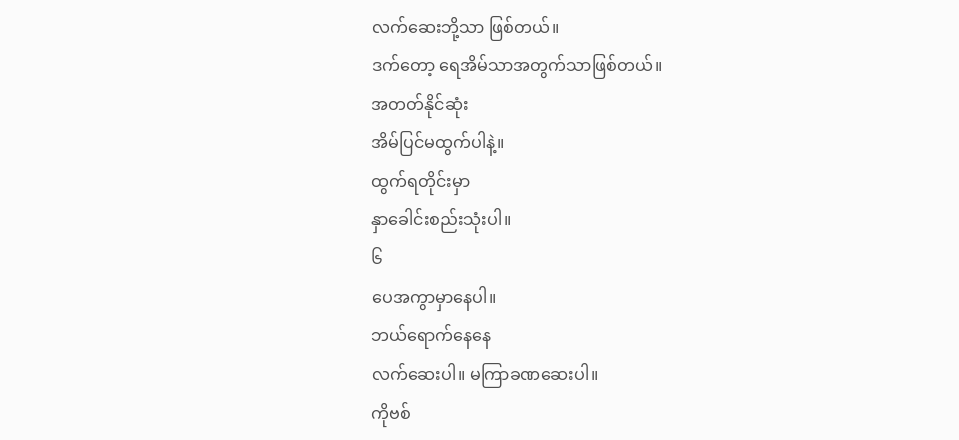လက်ဆေးဘို့သာ ဖြစ်တယ်။
ဒက်တော့ ရေအိမ်သာအတွက်သာဖြစ်တယ်။
အတတ်နိုင်ဆုံး
အိမ်ပြင်မထွက်ပါနဲ့။
ထွက်ရတိုင်းမှာ
နှာခေါင်းစည်းသုံးပါ။
၆
ပေအကွာမှာနေပါ။
ဘယ်ရောက်နေနေ
လက်ဆေးပါ။ မကြာခဏဆေးပါ။
ကိုဗစ်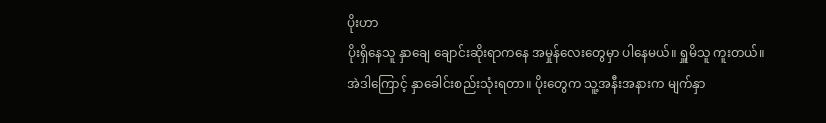ပိုးဟာ
ပိုးရှိနေသူ နှာချေ ချောင်းဆိုးရာကနေ အမှုန်လေးတွေမှာ ပါနေမယ်။ ရှူမိသူ ကူးတယ်။
အဲဒါကြောင့် နှာခေါင်းစည်းသုံးရတာ။ ပိုးတွေက သူ့အနီးအနားက မျက်နှာ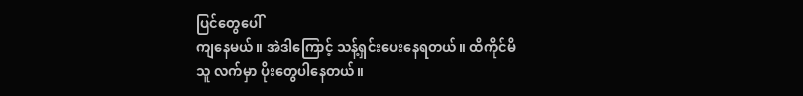ပြင်တွေပေါ်
ကျနေမယ်။ အဲဒါကြောင့် သန့်ရှင်းပေးနေရတယ်။ ထိကိုင်မိသူ လက်မှာ ပိုးတွေပါနေတယ်။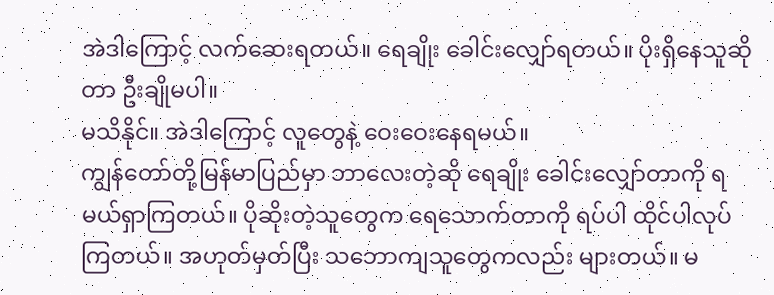အဲဒါကြောင့် လက်ဆေးရတယ်။ ရေချိုး ခေါင်းလျှော်ရတယ်။ ပိုးရှိနေသူဆိုတာ ဦးချိုမပါ။
မသိနိုင်။ အဲဒါကြောင့် လူတွေနဲ့ ဝေးဝေးနေရမယ်။
ကျွန်တော်တို့မြန်မာပြည်မှာ ဘာလေးတဲ့ဆို ရေချိုး ခေါင်းလျှော်တာကို ရမယ်ရှာကြတယ်။ ပိုဆိုးတဲ့သူတွေက ရေသောက်တာကို ရပ်ပါ ထိုင်ပါလုပ်ကြတယ်။ အဟုတ်မှတ်ပြီး သဘောကျသူတွေကလည်း များတယ်။ မ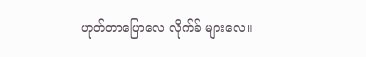ဟုတ်တာပြောလေ လိုက်ခ် များလေ။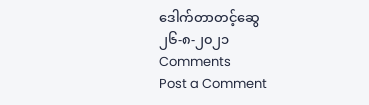ဒေါက်တာတင့်ဆွေ
၂၆-၈-၂၀၂၁
Comments
Post a Comment